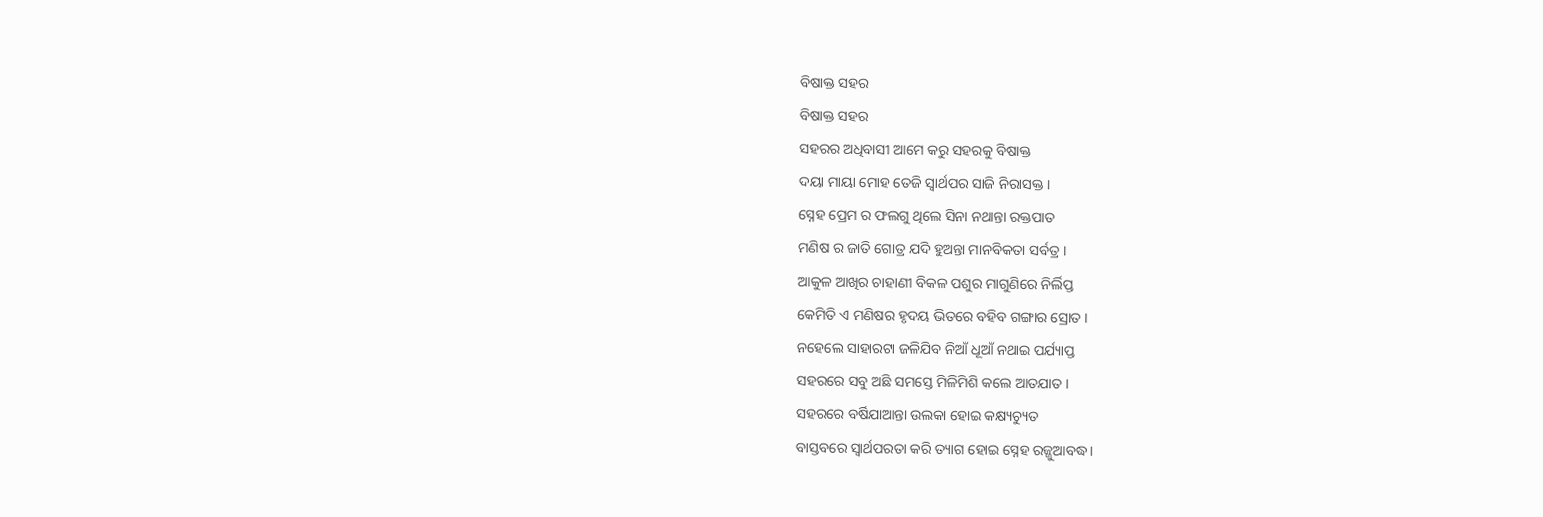ବିଷାକ୍ତ ସହର
ବିଷାକ୍ତ ସହର
ସହରର ଅଧିବାସୀ ଆମେ କରୁ ସହରକୁ ବିଷାକ୍ତ
ଦୟା ମାୟା ମୋହ ତେଜି ସ୍ୱାର୍ଥପର ସାଜି ନିରାସକ୍ତ ।
ସ୍ନେହ ପ୍ରେମ ର ଫଲଗୁ ଥିଲେ ସିନା ନଥାନ୍ତା ରକ୍ତପାତ
ମଣିଷ ର ଜାତି ଗୋତ୍ର ଯଦି ହୁଅନ୍ତା ମାନବିକତା ସର୍ବତ୍ର ।
ଆକୁଳ ଆଖିର ଚାହାଣୀ ବିକଳ ପଶୁର ମାଗୁଣିରେ ନିର୍ଲିପ୍ତ
କେମିତି ଏ ମଣିଷର ହୃଦୟ ଭିତରେ ବହିବ ଗଙ୍ଗାର ସ୍ରୋତ ।
ନହେଲେ ସାହାରଟା ଜଳିଯିବ ନିଆଁ ଧୂଆଁ ନଥାଇ ପର୍ଯ୍ୟାପ୍ତ
ସହରରେ ସବୁ ଅଛି ସମସ୍ତେ ମିଳିମିଶି କଲେ ଆତଯାତ ।
ସହରରେ ବର୍ଷିଯାଆନ୍ତା ଉଲକା ହୋଇ କକ୍ଷ୍ୟଚ୍ୟୁତ
ବାସ୍ତବରେ ସ୍ୱାର୍ଥପରତା କରି ତ୍ୟାଗ ହୋଇ ସ୍ନେହ ରଜ୍ଜୁଆବଦ୍ଧ।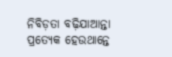ନିବିଡ଼ତା ବଢ଼ିଯାଆନ୍ତା ପ୍ରତ୍ୟେକ ହେଉଥାନ୍ତେ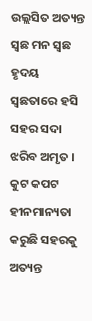ଉଲ୍ଲସିତ ଅତ୍ୟନ୍ତ
ସ୍ଵଛ ମନ ସ୍ଵଛ ହୃଦୟ ସ୍ଵଛତାରେ ହସି ସହର ସଦା ଝରିବ ଅମୃତ ।
କୁଟ କପଟ ହୀନମାନ୍ୟତା କରୁଛି ସହରକୁ ଅତ୍ୟନ୍ତ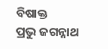ବିଷାକ୍ତ
ପ୍ରଭୁ ଜଗନ୍ନାଥ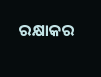ରକ୍ଷାକର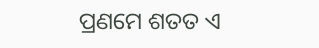ପ୍ରଣମେ ଶତତ ଏ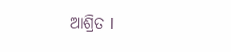ଆଶ୍ରିତ l